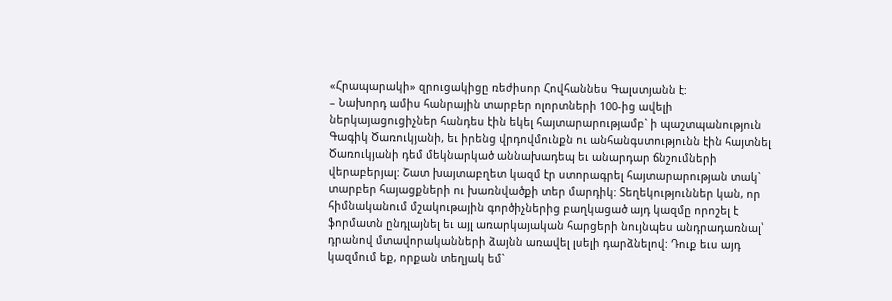«Հրապարակի» զրուցակիցը ռեժիսոր Հովհաննես Գալստյանն է:
– Նախորդ ամիս հանրային տարբեր ոլորտների 100-ից ավելի ներկայացուցիչներ հանդես էին եկել հայտարարությամբ` ի պաշտպանություն Գագիկ Ծառուկյանի, եւ իրենց վրդովմունքն ու անհանգստությունն էին հայտնել Ծառուկյանի դեմ մեկնարկած աննախադեպ եւ անարդար ճնշումների վերաբերյալ: Շատ խայտաբղետ կազմ էր ստորագրել հայտարարության տակ` տարբեր հայացքների ու խառնվածքի տեր մարդիկ: Տեղեկություններ կան, որ հիմնականում մշակութային գործիչներից բաղկացած այդ կազմը որոշել է ֆորմատն ընդլայնել եւ այլ առարկայական հարցերի նույնպես անդրադառնալ՝ դրանով մտավորականների ձայնն առավել լսելի դարձնելով: Դուք եւս այդ կազմում եք, որքան տեղյակ եմ`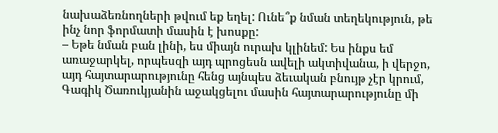նախաձեռնողների թվում եք եղել: Ունե՞ք նման տեղեկություն, թե ինչ նոր ֆորմատի մասին է խոսքը:
– Եթե նման բան լինի, ես միայն ուրախ կլինեմ: Ես ինքս եմ առաջարկել, որպեսզի այդ պրոցեսն ավելի ակտիվանա, ի վերջո, այդ հայտարարությունը հենց այնպես ձեւական բնույթ չէր կրում, Գագիկ Ծառուկյանին աջակցելու մասին հայտարարությունը մի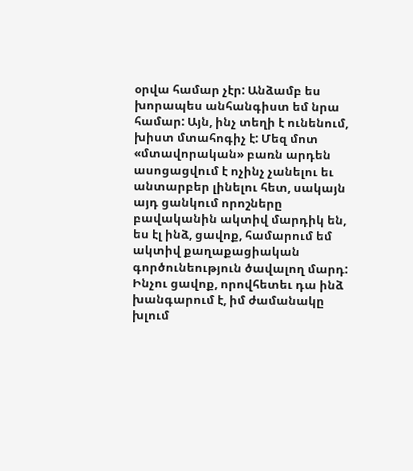օրվա համար չէր: Անձամբ ես խորապես անհանգիստ եմ նրա համար: Այն, ինչ տեղի է ունենում, խիստ մտահոգիչ է: Մեզ մոտ
«մտավորական» բառն արդեն ասոցացվում է ոչինչ չանելու եւ անտարբեր լինելու հետ, սակայն այդ ցանկում որոշները բավականին ակտիվ մարդիկ են, ես էլ ինձ, ցավոք, համարում եմ ակտիվ քաղաքացիական գործունեություն ծավալող մարդ: Ինչու ցավոք, որովհետեւ դա ինձ խանգարում է, իմ ժամանակը խլում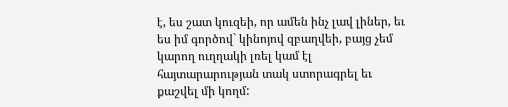է, ես շատ կուզեի, որ ամեն ինչ լավ լիներ, եւ ես իմ գործով` կինոյով զբաղվեի, բայց չեմ կարող ուղղակի լռել կամ էլ հայտարարության տակ ստորագրել եւ քաշվել մի կողմ: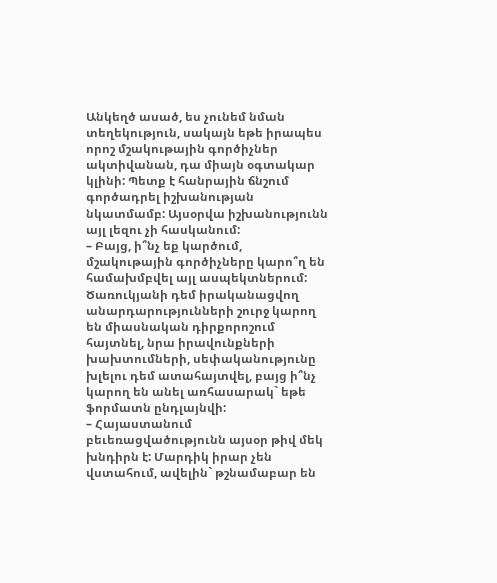Անկեղծ ասած, ես չունեմ նման տեղեկություն, սակայն եթե իրապես որոշ մշակութային գործիչներ ակտիվանան, դա միայն օգտակար կլինի: Պետք է հանրային ճնշում գործադրել իշխանության նկատմամբ: Այսօրվա իշխանությունն այլ լեզու չի հասկանում:
– Բայց, ի՞նչ եք կարծում, մշակութային գործիչները կարո՞ղ են համախմբվել այլ ասպեկտներում: Ծառուկյանի դեմ իրականացվող անարդարությունների շուրջ կարող են միասնական դիրքորոշում հայտնել, նրա իրավունքների խախտումների, սեփականությունը խլելու դեմ ատահայտվել, բայց ի՞նչ կարող են անել առհասարակ` եթե ֆորմատն ընդլայնվի:
– Հայաստանում բեւեռացվածությունն այսօր թիվ մեկ խնդիրն է: Մարդիկ իրար չեն վստահում, ավելին` թշնամաբար են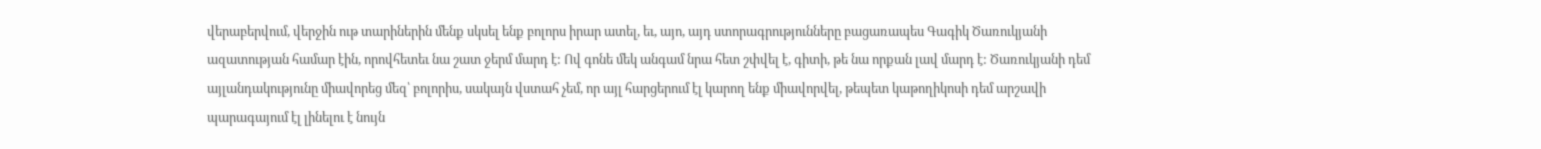վերաբերվում, վերջին ութ տարիներին մենք սկսել ենք բոլորս իրար ատել, եւ, այո, այդ ստորագրությունները բացառապես Գագիկ Ծառուկյանի ազատության համար էին, որովհետեւ նա շատ ջերմ մարդ է: Ով գոնե մեկ անգամ նրա հետ շփվել է, գիտի, թե նա որքան լավ մարդ է: Ծառուկյանի դեմ այլանդակությունը միավորեց մեզ՝ բոլորիս, սակայն վստահ չեմ, որ այլ հարցերում էլ կարող ենք միավորվել, թեպետ կաթողիկոսի դեմ արշավի պարագայում էլ լինելու է նույն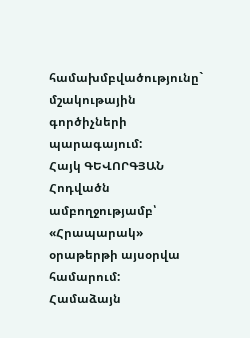համախմբվածությունը` մշակութային գործիչների պարագայում:
Հայկ ԳԵՎՈՐԳՅԱՆ
Հոդվածն ամբողջությամբ՝ «Հրապարակ» օրաթերթի այսօրվա համարում:
Համաձայն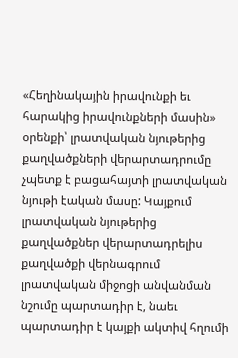«Հեղինակային իրավունքի եւ հարակից իրավունքների մասին» օրենքի՝ լրատվական նյութերից քաղվածքների վերարտադրումը չպետք է բացահայտի լրատվական նյութի էական մասը: Կայքում լրատվական նյութերից քաղվածքներ վերարտադրելիս քաղվածքի վերնագրում լրատվական միջոցի անվանման նշումը պարտադիր է, նաեւ պարտադիր է կայքի ակտիվ հղումի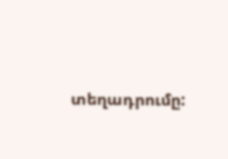տեղադրումը: